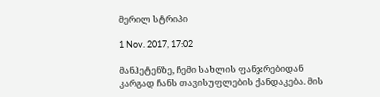მერილ სტრიპი

1 Nov. 2017, 17:02

მანჰეტენზე, ჩემი სახლის ფანჯრებიდან კარგად ჩანს თავისუფლების ქანდაკება. მის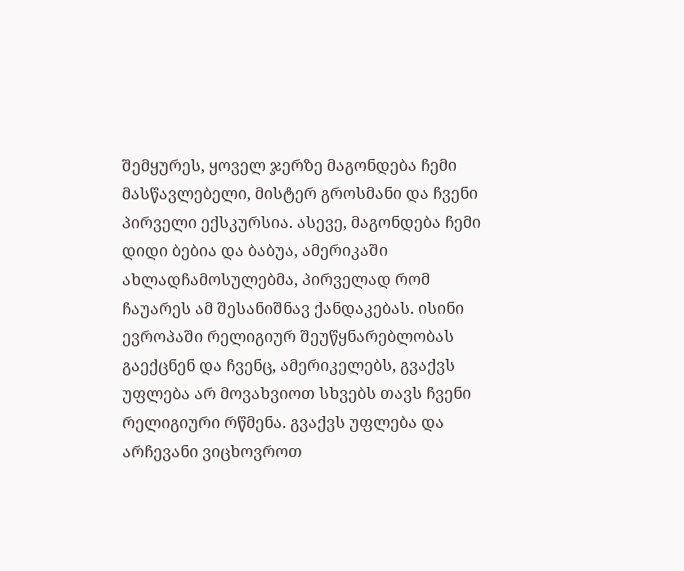შემყურეს, ყოველ ჯერზე მაგონდება ჩემი მასწავლებელი, მისტერ გროსმანი და ჩვენი პირველი ექსკურსია. ასევე, მაგონდება ჩემი დიდი ბებია და ბაბუა, ამერიკაში ახლადჩამოსულებმა, პირველად რომ ჩაუარეს ამ შესანიშნავ ქანდაკებას. ისინი ევროპაში რელიგიურ შეუწყნარებლობას გაექცნენ და ჩვენც, ამერიკელებს, გვაქვს უფლება არ მოვახვიოთ სხვებს თავს ჩვენი რელიგიური რწმენა. გვაქვს უფლება და არჩევანი ვიცხოვროთ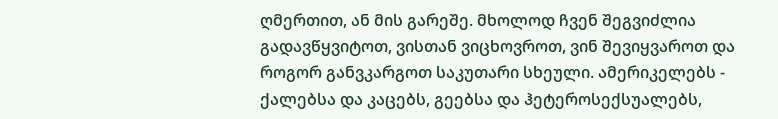ღმერთით, ან მის გარეშე. მხოლოდ ჩვენ შეგვიძლია გადავწყვიტოთ, ვისთან ვიცხოვროთ, ვინ შევიყვაროთ და როგორ განვკარგოთ საკუთარი სხეული. ამერიკელებს - ქალებსა და კაცებს, გეებსა და ჰეტეროსექსუალებს,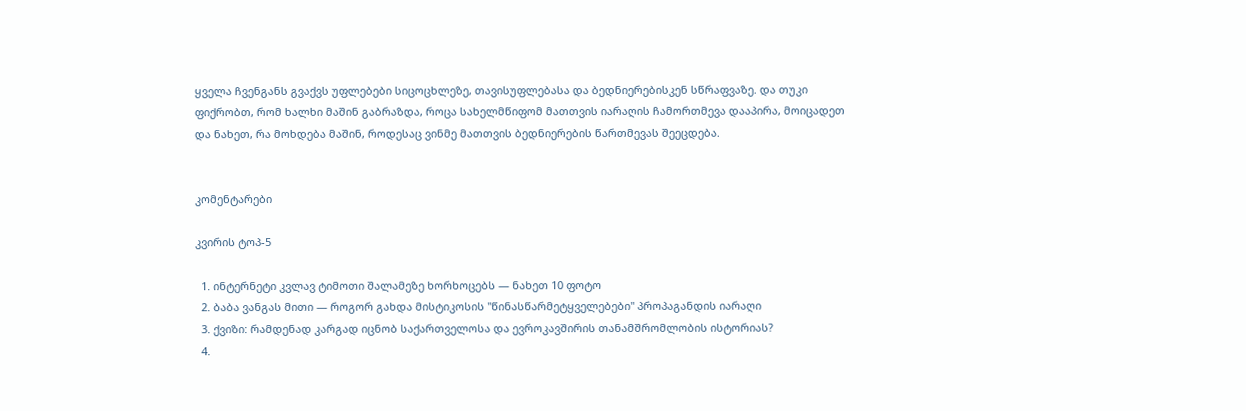ყველა ჩვენგანს გვაქვს უფლებები სიცოცხლეზე, თავისუფლებასა და ბედნიერებისკენ სწრაფვაზე. და თუკი ფიქრობთ, რომ ხალხი მაშინ გაბრაზდა, როცა სახელმწიფომ მათთვის იარაღის ჩამორთმევა დააპირა, მოიცადეთ და ნახეთ, რა მოხდება მაშინ, როდესაც ვინმე მათთვის ბედნიერების წართმევას შეეცდება.


კომენტარები

კვირის ტოპ-5

  1. ინტერნეტი კვლავ ტიმოთი შალამეზე ხორხოცებს — ნახეთ 10 ფოტო
  2. ბაბა ვანგას მითი — როგორ გახდა მისტიკოსის "წინასწარმეტყველებები" პროპაგანდის იარაღი
  3. ქვიზი: რამდენად კარგად იცნობ საქართველოსა და ევროკავშირის თანამშრომლობის ისტორიას?
  4.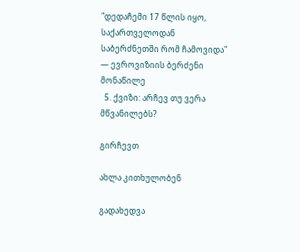"დედაჩემი 17 წლის იყო, საქართველოდან საბერძნეთში რომ ჩამოვიდა" — ევროვიზიის ბერძენი მონაწილე
  5. ქვიზი: არჩევ თუ ვერა მწვანილებს?

გირჩევთ

ახლა კითხულობენ

გადახედვა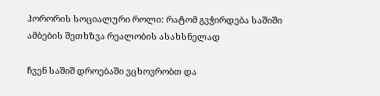ჰორორის სოციალური როლი: რატომ გვჭირდება საშიში ამბების შეთხზვა რეალობის ასახსნელად

ჩვენ საშიშ დროებაში ვცხოვრობთ და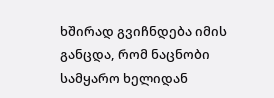ხშირად გვიჩნდება იმის განცდა, რომ ნაცნობი სამყარო ხელიდან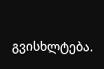გვისხლტება.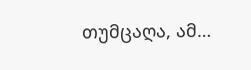თუმცაღა, ამ…